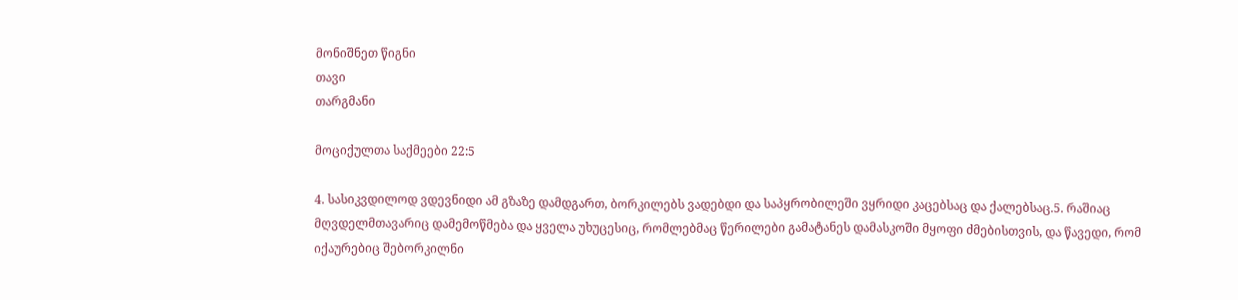მონიშნეთ წიგნი
თავი
თარგმანი

მოციქულთა საქმეები 22:5

4. სასიკვდილოდ ვდევნიდი ამ გზაზე დამდგართ, ბორკილებს ვადებდი და საპყრობილეში ვყრიდი კაცებსაც და ქალებსაც.5. რაშიაც მღვდელმთავარიც დამემოწმება და ყველა უხუცესიც, რომლებმაც წერილები გამატანეს დამასკოში მყოფი ძმებისთვის, და წავედი, რომ იქაურებიც შებორკილნი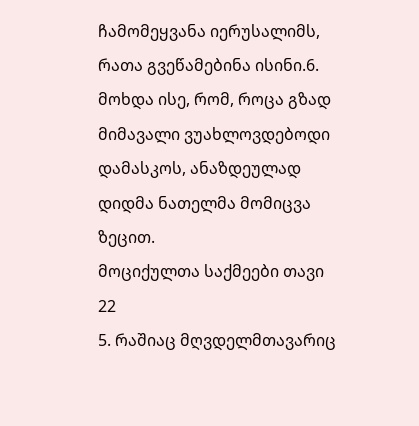ჩამომეყვანა იერუსალიმს, რათა გვეწამებინა ისინი.6. მოხდა ისე, რომ, როცა გზად მიმავალი ვუახლოვდებოდი დამასკოს, ანაზდეულად დიდმა ნათელმა მომიცვა ზეცით.
მოციქულთა საქმეები თავი 22
5. რაშიაც მღვდელმთავარიც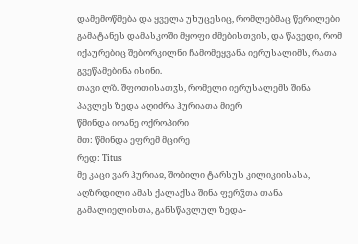დამემოწმება და ყველა უხუცესიც, რომლებმაც წერილები გამატანეს დამასკოში მყოფი ძმებისთვის, და წავედი, რომ იქაურებიც შებორკილნი ჩამომეყვანა იერუსალიმს, რათა გვეწამებინა ისინი.
თავი ლ̂ბ. შფოთისათჳს, რომელი იერუსალემს შინა პავლეს ზედა აღიძრა ჰურიათა მიერ
წმინდა იოანე ოქროპირი
მთ: წმინდა ეფრემ მცირე
რედ: Titus
მე კაცი ვარ ჰურიაჲ, შობილი ტარსუს კილიკიისასა, აღზრდილი ამას ქალაქსა შინა ფერჴთა თანა გამალიელისთა, განსწავლულ ზედა-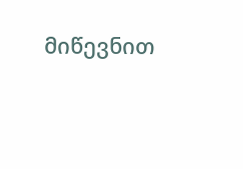მიწევნით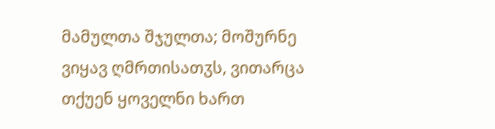მამულთა შჯულთა; მოშურნე ვიყავ ღმრთისათჳს, ვითარცა თქუენ ყოველნი ხართ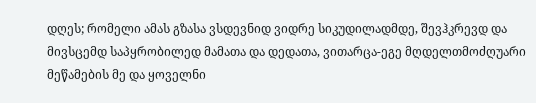დღეს; რომელი ამას გზასა ვსდევნიდ ვიდრე სიკუდილადმდე, შევჰკრევდ და მივსცემდ საპყრობილედ მამათა და დედათა, ვითარცა-ეგე მღდელთმოძღუარი მეწამების მე და ყოველნი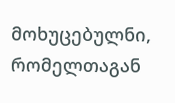მოხუცებულნი, რომელთაგან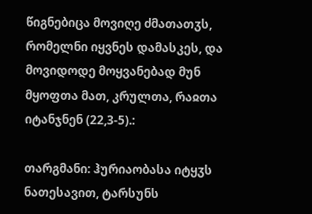წიგნებიცა მოვიღე ძმათათჳს, რომელნი იყვნეს დამასკეს, და მოვიდოდე მოყვანებად მუნ მყოფთა მათ, კრულთა, რაჲთა იტანჯნენ (22,3-5).:

თარგმანი: ჰურიაობასა იტყჳს ნათესავით, ტარსუნს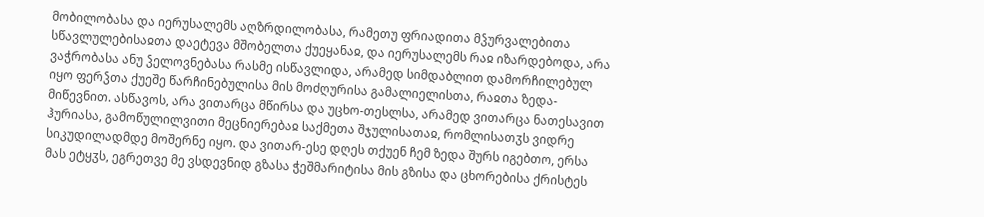მობილობასა და იერუსალემს აღზრდილობასა, რამეთუ ფრიადითა მჴურვალებითა სწავლულებისაჲთა დაეტევა მშობელთა ქუეყანაჲ, და იერუსალემს რაჲ იზარდებოდა, არა ვაჭრობასა ანუ ჴელოვნებასა რასმე ისწავლიდა, არამედ სიმდაბლით დამორჩილებულ იყო ფერჴთა ქუეშე წარჩინებულისა მის მოძღურისა გამალიელისთა, რაჲთა ზედა-მიწევნით. ასწავოს, არა ვითარცა მწირსა და უცხო-თესლსა, არამედ ვითარცა ნათესავით ჰურიასა, გამოწულილვითი მეცნიერებაჲ საქმეთა შჯულისათაჲ, რომლისათჳს ვიდრე სიკუდილადმდე მოშერნე იყო. და ვითარ-ესე დღეს თქუენ ჩემ ზედა შურს იგებთო, ერსა მას ეტყჳს, ეგრეთვე მე ვსდევნიდ გზასა ჭეშმარიტისა მის გზისა და ცხორებისა ქრისტეს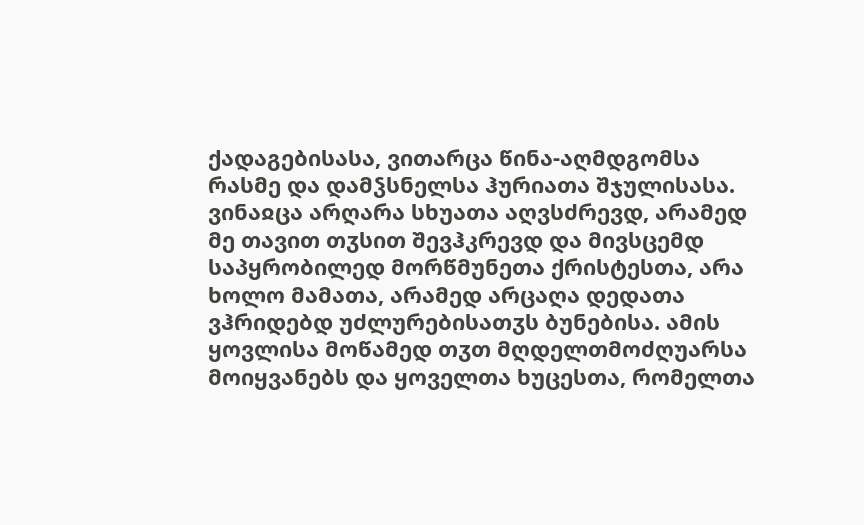ქადაგებისასა, ვითარცა წინა-აღმდგომსა რასმე და დამჴსნელსა ჰურიათა შჯულისასა. ვინაჲცა არღარა სხუათა აღვსძრევდ, არამედ მე თავით თჳსით შევჰკრევდ და მივსცემდ საპყრობილედ მორწმუნეთა ქრისტესთა, არა ხოლო მამათა, არამედ არცაღა დედათა ვჰრიდებდ უძლურებისათჳს ბუნებისა. ამის ყოვლისა მოწამედ თჳთ მღდელთმოძღუარსა მოიყვანებს და ყოველთა ხუცესთა, რომელთა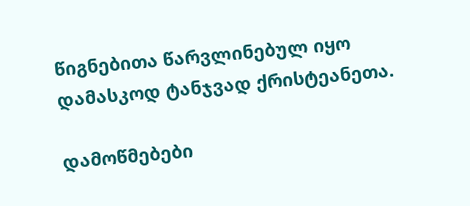წიგნებითა წარვლინებულ იყო დამასკოდ ტანჯვად ქრისტეანეთა.

დამოწმებები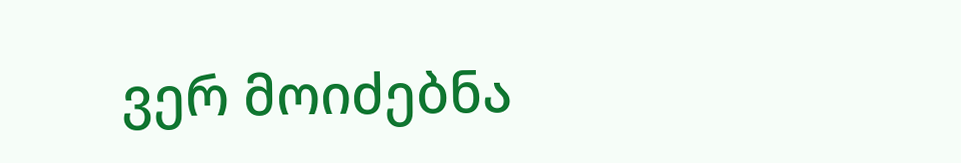ვერ მოიძებნა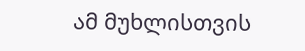ამ მუხლისთვის